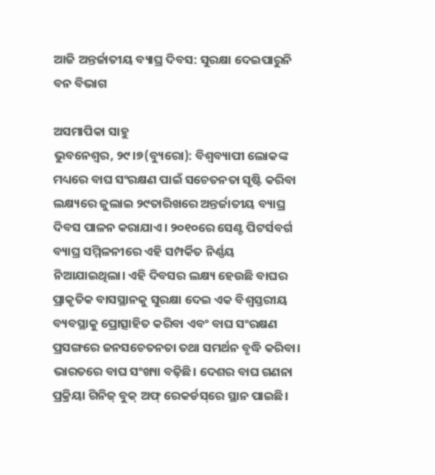ଆଜି ଅନ୍ତର୍ଜାତୀୟ ବ୍ୟାଘ୍ର ଦିବସ: ସୁରକ୍ଷା ଦେଇପାରୁନି ବନ ବିଭାଗ

ଅସମାପିକା ସାହୁ
ଭୁବନେଶ୍ୱର, ୨୯।୭(ବ୍ୟୁରୋ): ବିଶ୍ୱବ୍ୟାପୀ ଲୋକଙ୍କ ମଧ୍ୟରେ ବାଘ ସଂରକ୍ଷଣ ପାଇଁ ସଚେତନତା ସୃଷ୍ଟି କରିବା ଲକ୍ଷ୍ୟରେ ଜୁଲାଇ ୨୯ତାରିଖରେ ଅନ୍ତର୍ଜାତୀୟ ବ୍ୟାଘ୍ର ଦିବସ ପାଳନ କରାଯାଏ। ୨୦୧୦ରେ ସେଣ୍ଟ ପିଟର୍ସବର୍ଗ ବ୍ୟାଘ୍ର ସମ୍ମିଳନୀରେ ଏହି ସମ୍ପର୍କିତ ନିର୍ଣ୍ଣୟ ନିଆଯାଇଥିଲା। ଏହି ଦିବସର ଲକ୍ଷ୍ୟ ହେଉଛି ବାଘର ପ୍ରାକୃତିକ ବାସସ୍ଥାନକୁ ସୁରକ୍ଷା ଦେଇ ଏକ ବିଶ୍ୱସ୍ତରୀୟ ବ୍ୟବସ୍ଥାକୁ ପ୍ରୋତ୍ସାହିତ କରିବା ଏବଂ ବାଘ ସଂରକ୍ଷଣ ପ୍ରସଙ୍ଗରେ ଜନସଚେତନତା ତଥା ସମର୍ଥନ ବୃଦ୍ଧି କରିବା।
ଭାରତରେ ବାଘ ସଂଖ୍ୟା ବଢ଼ିଛି। ଦେଶର ବାଘ ଗଣନା ପ୍ରକ୍ରିୟା ଗିନିଜ୍‌ ବୁକ୍‌ ଅଫ୍‌ ରେକର୍ଡସ୍‌ରେ ସ୍ଥାନ ପାଇଛି।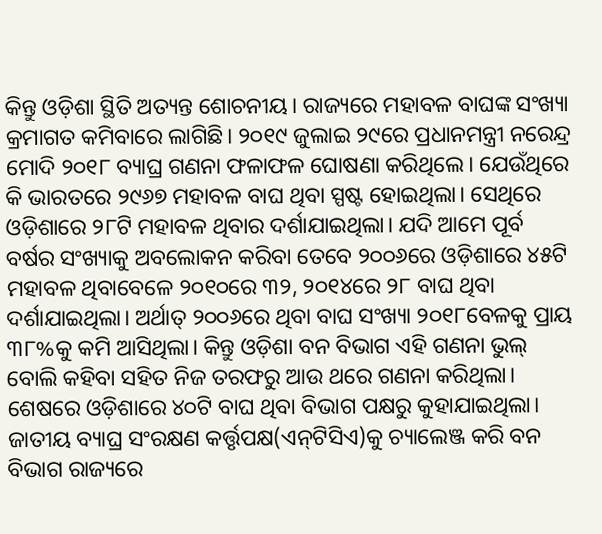କିନ୍ତୁ ଓଡ଼ିଶା ସ୍ଥିତି ଅତ୍ୟନ୍ତ ଶୋଚନୀୟ। ରାଜ୍ୟରେ ମହାବଳ ବାଘଙ୍କ ସଂଖ୍ୟା କ୍ରମାଗତ କମିବାରେ ଲାଗିଛି। ୨୦୧୯ ଜୁଲାଇ ୨୯ରେ ପ୍ରଧାନମନ୍ତ୍ରୀ ନରେନ୍ଦ୍ର ମୋଦି ୨୦୧୮ ବ୍ୟାଘ୍ର ଗଣନା ଫଳାଫଳ ଘୋଷଣା କରିଥିଲେ। ଯେଉଁଥିରେ କି ଭାରତରେ ୨୯୬୭ ମହାବଳ ବାଘ ଥିବା ସ୍ପଷ୍ଟ ହୋଇଥିଲା। ସେଥିରେ ଓଡ଼ିଶାରେ ୨୮ଟି ମହାବଳ ଥିବାର ଦର୍ଶାଯାଇଥିଲା। ଯଦି ଆମେ ପୂର୍ବ ବର୍ଷର ସଂଖ୍ୟାକୁ ଅବଲୋକନ କରିବା ତେବେ ୨୦୦୬ରେ ଓଡ଼ିଶାରେ ୪୫ଟି ମହାବଳ ଥିବାବେଳେ ୨୦୧୦ରେ ୩୨, ୨୦୧୪ରେ ୨୮ ବାଘ ଥିବା ଦର୍ଶାଯାଇଥିଲା। ଅର୍ଥାତ୍‌ ୨୦୦୬ରେ ଥିବା ବାଘ ସଂଖ୍ୟା ୨୦୧୮ବେଳକୁ ପ୍ରାୟ ୩୮%କୁ କମି ଆସିଥିଲା। କିନ୍ତୁ ଓଡ଼ିଶା ବନ ବିଭାଗ ଏହି ଗଣନା ଭୁଲ୍‌ ବୋଲି କହିବା ସହିତ ନିଜ ତରଫରୁ ଆଉ ଥରେ ଗଣନା କରିଥିଲା। ଶେଷରେ ଓଡ଼ିଶାରେ ୪୦ଟି ବାଘ ଥିବା ବିଭାଗ ପକ୍ଷରୁ କୁହାଯାଇଥିଲା। ଜାତୀୟ ବ୍ୟାଘ୍ର ସଂରକ୍ଷଣ କର୍ତ୍ତୃପକ୍ଷ(ଏନ୍‌ଟିସିଏ)କୁ ଚ୍ୟାଲେଞ୍ଜ କରି ବନ ବିଭାଗ ରାଜ୍ୟରେ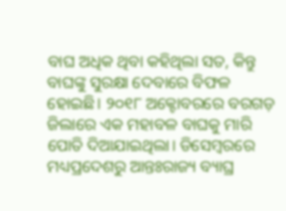ବାଘ ଅଧିକ ଥିବା କହିଥିଲା ସତ, କିନ୍ତୁ ବାଘଙ୍କୁ ସୁରକ୍ଷା ଦେବାରେ ବିଫଳ ହୋଇଛି। ୨୦୧୮ ଅକ୍ଟୋବରରେ ବରଗଡ଼ ଜିଲାରେ ଏକ ମହାବଳ ବାଘକୁ ମାରି ପୋତି ଦିଆଯାଇଥିଲା। ଡିସେମ୍ବରରେ ମଧ୍ୟପ୍ରଦେଶରୁ ଆନ୍ତଃରାଜ୍ୟ ବ୍ୟାଘ୍ର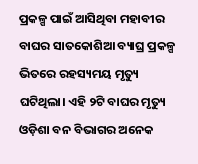ପ୍ରକଳ୍ପ ପାଇଁ ଆସିଥିବା ମହାବୀର ବାଘର ସାତକୋଶିଆ ବ୍ୟାଘ୍ର ପ୍ରକଳ୍ପ ଭିତରେ ରହସ୍ୟମୟ ମୃତ୍ୟୁ ଘଟିଥିଲା। ଏହି ୨ଟି ବାଘର ମୃତ୍ୟୁ ଓଡ଼ିଶା ବନ ବିଭାଗର ଅନେକ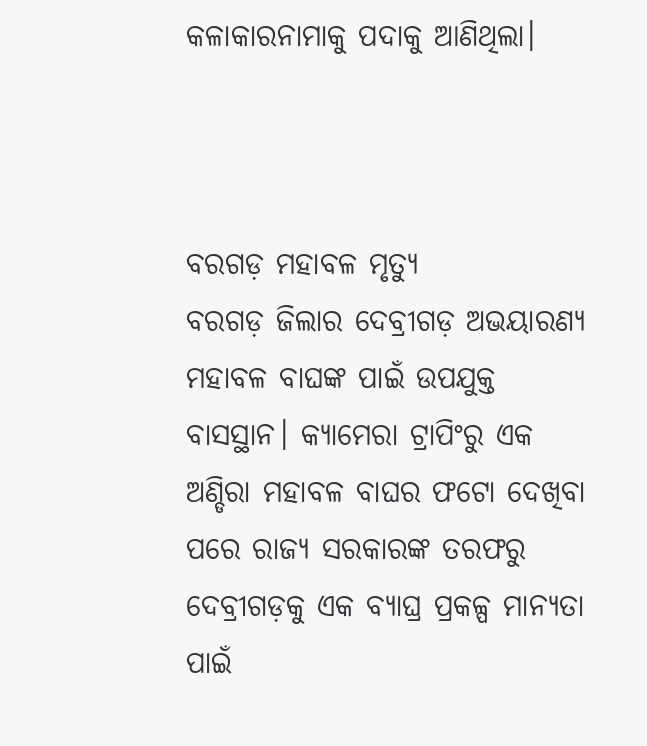କଳାକାରନାମାକୁ ପଦାକୁ ଆଣିଥିଲା।



ବରଗଡ଼ ମହାବଳ ମୃତ୍ୟୁ
ବରଗଡ଼ ଜିଲାର ଦେବ୍ରୀଗଡ଼ ଅଭୟାରଣ୍ୟ ମହାବଳ ବାଘଙ୍କ ପାଇଁ ଉପଯୁକ୍ତ ବାସସ୍ଥାନ। କ୍ୟାମେରା ଟ୍ରାପିଂରୁ ଏକ ଅଣ୍ଡିରା ମହାବଳ ବାଘର ଫଟୋ ଦେଖିବା ପରେ ରାଜ୍ୟ ସରକାରଙ୍କ ତରଫରୁ ଦେବ୍ରୀଗଡ଼କୁ ଏକ ବ୍ୟାଘ୍ର ପ୍ରକଳ୍ପ ମାନ୍ୟତା ପାଇଁ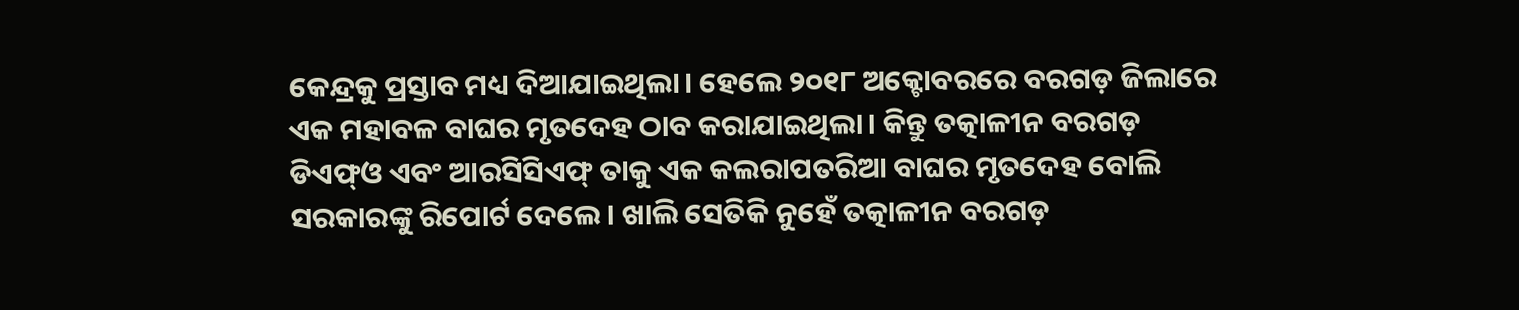କେନ୍ଦ୍ରକୁ ପ୍ରସ୍ତାବ ମଧ୍ୟ ଦିଆଯାଇଥିଲା। ହେଲେ ୨୦୧୮ ଅକ୍ଟୋବରରେ ବରଗଡ଼ ଜିଲାରେ ଏକ ମହାବଳ ବାଘର ମୃତଦେହ ଠାବ କରାଯାଇଥିଲା। କିନ୍ତୁ ତତ୍କାଳୀନ ବରଗଡ଼ ଡିଏଫ୍‌ଓ ଏବଂ ଆରସିସିଏଫ୍‌ ତାକୁ ଏକ କଲରାପତରିଆ ବାଘର ମୃତଦେହ ବୋଲି ସରକାରଙ୍କୁ ରିପୋର୍ଟ ଦେଲେ। ଖାଲି ସେତିକି ନୁହେଁ ତତ୍କାଳୀନ ବରଗଡ଼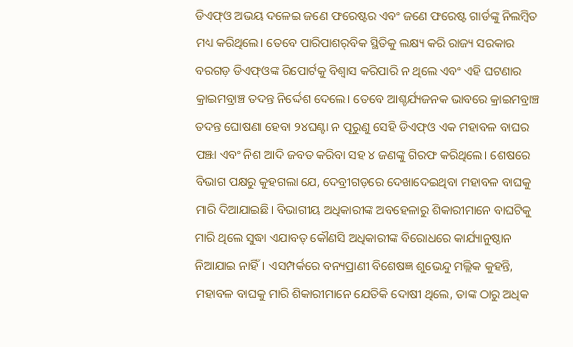ଡିଏଫ୍‌ଓ ଅଭୟ ଦଳେଇ ଜଣେ ଫରେଷ୍ଟର ଏବଂ ଜଣେ ଫରେଷ୍ଟ ଗାର୍ଡଙ୍କୁ ନିଲମ୍ବିତ ମଧ୍ୟ କରିଥିଲେ। ତେବେ ପାରିପାଶର୍‌ବିକ ସ୍ଥିତିକୁ ଲକ୍ଷ୍ୟ କରି ରାଜ୍ୟ ସରକାର ବରଗଡ଼ ଡିଏଫ୍‌ଓଙ୍କ ରିପୋର୍ଟକୁ ବିଶ୍ୱାସ କରିପାରି ନ ଥିଲେ ଏବଂ ଏହି ଘଟଣାର କ୍ରାଇମବ୍ରାଞ୍ଚ ତଦନ୍ତ ନିର୍ଦ୍ଦେଶ ଦେଲେ। ତେବେ ଆଶ୍ଚର୍ଯ୍ୟଜନକ ଭାବରେ କ୍ରାଇମବ୍ରାଞ୍ଚ ତଦନ୍ତ ଘୋଷଣା ହେବା ୨୪ଘଣ୍ଟା ନ ପୂରୁଣୁ ସେହି ଡିଏଫ୍‌ଓ ଏକ ମହାବଳ ବାଘର ପଞ୍ଝା ଏବଂ ନିଶ ଆଦି ଜବତ କରିବା ସହ ୪ ଜଣଙ୍କୁ ଗିରଫ କରିଥିଲେ। ଶେଷରେ ବିଭାଗ ପକ୍ଷରୁ କୁହଗଲା ଯେ, ଦେବ୍ରୀଗଡ଼ରେ ଦେଖାଦେଇଥିବା ମହାବଳ ବାଘକୁ ମାରି ଦିଆଯାଇଛି। ବିଭାଗୀୟ ଅଧିକାରୀଙ୍କ ଅବହେଳାରୁ ଶିକାରୀମାନେ ବାଘଟିକୁ ମାରି ଥିଲେ ସୁଦ୍ଧା ଏଯାବତ୍‌ କୌଣସି ଅଧିକାରୀଙ୍କ ବିରୋଧରେ କାର୍ଯ୍ୟାନୁଷ୍ଠାନ ନିଆଯାଇ ନାହିଁ। ଏସମ୍ପର୍କରେ ବନ୍ୟପ୍ରାଣୀ ବିଶେଷଜ୍ଞ ଶୁଭେନ୍ଦୁ ମଲ୍ଲିକ କୁହନ୍ତି, ମହାବଳ ବାଘକୁ ମାରି ଶିକାରୀମାନେ ଯେତିକି ଦୋଷୀ ଥିଲେ, ତାଙ୍କ ଠାରୁ ଅଧିକ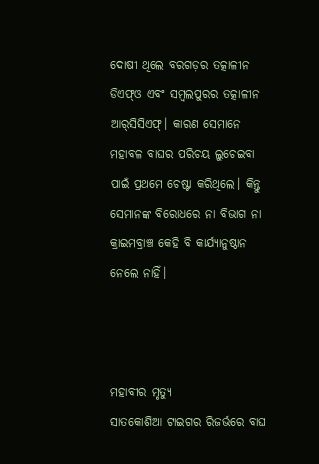ଦୋଷୀ ଥିଲେ ବରଗଡ଼ର ତତ୍କାଳୀନ ଡିଏଫ୍‌ଓ ଏବଂ ସମ୍ବଲପୁରର ତତ୍କାଳୀନ ଆର୍‌ସିସିଏଫ୍‌। କାରଣ ସେମାନେ ମହାବଳ ବାଘର ପରିଚୟ ଲୁଚେଇବା ପାଇଁ ପ୍ରଥମେ ଚେଷ୍ଟା କରିଥିଲେ। କିନ୍ତୁ ସେମାନଙ୍କ ବିରୋଧରେ ନା ବିଭାଗ ନା କ୍ରାଇମବ୍ରାଞ୍ଚ କେହି ବି କାର୍ଯ୍ୟାନୁଷ୍ଠାନ ନେଲେ ନାହିଁ।



ମହାବୀର ମୃତ୍ୟୁ
ସାତକୋଶିଆ ଟାଇଗର ରିଜର୍ଭରେ ବାଘ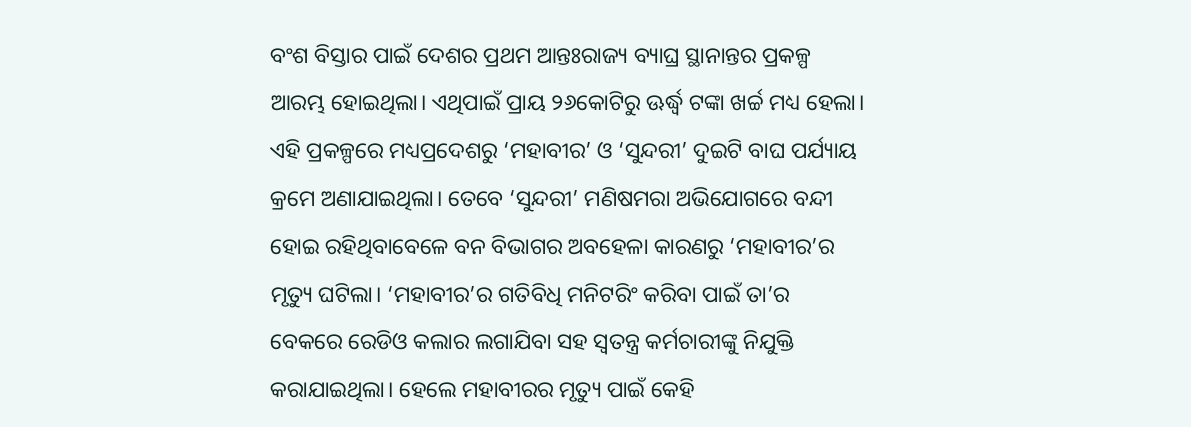ବଂଶ ବିସ୍ତାର ପାଇଁ ଦେଶର ପ୍ରଥମ ଆନ୍ତଃରାଜ୍ୟ ବ୍ୟାଘ୍ର ସ୍ଥାନାନ୍ତର ପ୍ରକଳ୍ପ ଆରମ୍ଭ ହୋଇଥିଲା। ଏଥିପାଇଁ ପ୍ରାୟ ୨୬କୋଟିରୁ ଊର୍ଦ୍ଧ୍ୱ ଟଙ୍କା ଖର୍ଚ୍ଚ ମଧ୍ୟ ହେଲା। ଏହି ପ୍ରକଳ୍ପରେ ମଧ୍ୟପ୍ରଦେଶରୁ ‘ମହାବୀର’ ଓ ‘ସୁନ୍ଦରୀ’ ଦୁଇଟି ବାଘ ପର୍ଯ୍ୟାୟ କ୍ରମେ ଅଣାଯାଇଥିଲା। ତେବେ ‘ସୁନ୍ଦରୀ’ ମଣିଷମରା ଅଭିଯୋଗରେ ବନ୍ଦୀ ହୋଇ ରହିଥିବାବେଳେ ବନ ବିଭାଗର ଅବହେଳା କାରଣରୁ ‘ମହାବୀର’ର ମୃତ୍ୟୁ ଘଟିଲା। ‘ମହାବୀର’ର ଗତିବିଧି ମନିଟରିଂ କରିବା ପାଇଁ ତା’ର ବେକରେ ରେଡିଓ କଲାର ଲଗାଯିବା ସହ ସ୍ବତନ୍ତ୍ର କର୍ମଚାରୀଙ୍କୁ ନିଯୁକ୍ତି କରାଯାଇଥିଲା। ହେଲେ ମହାବୀରର ମୃତ୍ୟୁ ପାଇଁ କେହି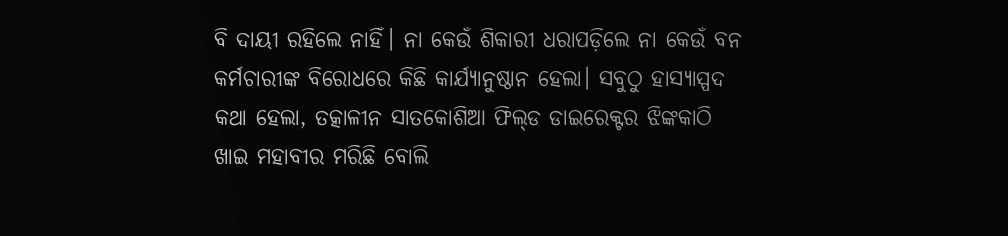ବି ଦାୟୀ ରହିଲେ ନାହିଁ। ନା କେଉଁ ଶିକାରୀ ଧରାପଡ଼ିଲେ ନା କେଉଁ ବନ କର୍ମଚାରୀଙ୍କ ବିରୋଧରେ କିଛି କାର୍ଯ୍ୟାନୁଷ୍ଠାନ ହେଲା। ସବୁଠୁ ହାସ୍ୟାସ୍ପଦ କଥା ହେଲା, ତତ୍କାଳୀନ ସାତକୋଶିଆ ଫିଲ୍‌ଡ ଡାଇରେକ୍ଟର ଝିଙ୍କକାଠି ଖାଇ ମହାବୀର ମରିଛି ବୋଲି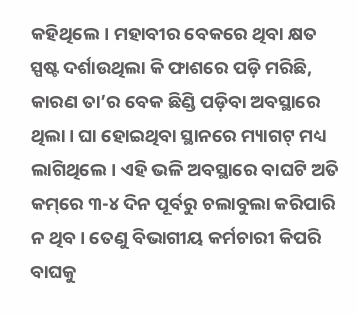କହିଥିଲେ। ମହାବୀର ବେକରେ ଥିବା କ୍ଷତ ସ୍ପଷ୍ଟ ଦର୍ଶାଉଥିଲା କି ଫାଶରେ ପଡ଼ି ମରିଛି, କାରଣ ତା’ର ବେକ ଛିଣ୍ଡି ପଡ଼ିବା ଅବସ୍ଥାରେ ଥିଲା। ଘା ହୋଇଥିବା ସ୍ଥାନରେ ମ୍ୟାଗଟ୍‌ ମଧ୍ୟ ଲାଗିଥିଲେ। ଏହି ଭଳି ଅବସ୍ଥାରେ ବାଘଟି ଅତି କମ୍‌ରେ ୩-୪ ଦିନ ପୂର୍ବରୁ ଚଲାବୁଲା କରିପାରି ନ ଥିବ। ତେଣୁ ବିଭାଗୀୟ କର୍ମଚାରୀ କିପରି ବାଘକୁ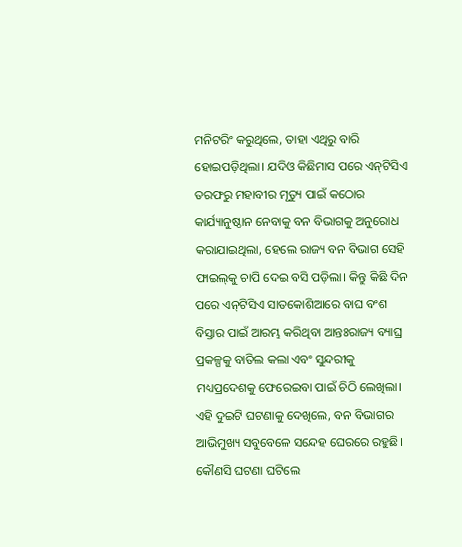ମନିଟରିଂ କରୁଥିଲେ, ତାହା ଏଥିରୁ ବାରି ହୋଇପଡ଼ିଥିଲା। ଯଦିଓ କିଛିମାସ ପରେ ଏନ୍‌ଟିସିଏ ତରଫରୁ ମହାବୀର ମୃତ୍ୟୁ ପାଇଁ କଠୋର କାର୍ଯ୍ୟାନୁଷ୍ଠାନ ନେବାକୁ ବନ ବିଭାଗକୁ ଅନୁରୋଧ କରାଯାଇଥିଲା, ହେଲେ ରାଜ୍ୟ ବନ ବିଭାଗ ସେହି ଫାଇଲ୍‌କୁ ଚାପି ଦେଇ ବସି ପଡ଼ିଲା। କିନ୍ତୁ କିଛି ଦିନ ପରେ ଏନ୍‌ଟିସିଏ ସାତକୋଶିଆରେ ବାଘ ବଂଶ ବିସ୍ତାର ପାଇଁ ଆରମ୍ଭ କରିଥିବା ଆନ୍ତଃରାଜ୍ୟ ବ୍ୟାଘ୍ର ପ୍ରକଳ୍ପକୁ ବାତିଲ କଲା ଏବଂ ସୁନ୍ଦରୀକୁ ମଧ୍ୟପ୍ରଦେଶକୁ ଫେରେଇବା ପାଇଁ ଚିଠି ଲେଖିଲା।
ଏହି ଦୁଇଟି ଘଟଣାକୁ ଦେଖିଲେ, ବନ ବିଭାଗର ଆଭିମୁଖ୍ୟ ସବୁବେଳେ ସନ୍ଦେହ ଘେରରେ ରହୁଛି। କୌଣସି ଘଟଣା ଘଟିଲେ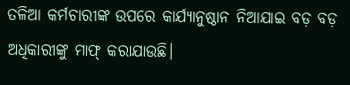ତଳିଆ କର୍ମଚାରୀଙ୍କ ଉପରେ କାର୍ଯ୍ୟାନୁଷ୍ଠାନ ନିଆଯାଇ ବଡ଼ ବଡ଼ ଅଧିକାରୀଙ୍କୁ ମାଫ୍‌ କରାଯାଉଛି।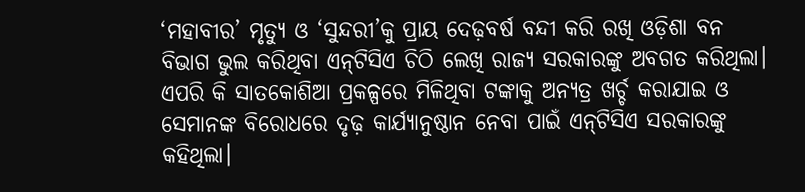‘ମହାବୀର’ ମୃତ୍ୟୁ ଓ ‘ସୁନ୍ଦରୀ’କୁ ପ୍ରାୟ ଦେଢ଼ବର୍ଷ ବନ୍ଦୀ କରି ରଖି ଓଡ଼ିଶା ବନ ବିଭାଗ ଭୁଲ କରିଥିବା ଏନ୍‌ଟିସିଏ ଚିଠି ଲେଖି ରାଜ୍ୟ ସରକାରଙ୍କୁ ଅବଗତ କରିଥିଲା। ଏପରି କି ସାତକୋଶିଆ ପ୍ରକଳ୍ପରେ ମିଳିଥିବା ଟଙ୍କାକୁ ଅନ୍ୟତ୍ର ଖର୍ଚ୍ଚ କରାଯାଇ ଓ ସେମାନଙ୍କ ବିରୋଧରେ ଦୃଢ଼ କାର୍ଯ୍ୟାନୁଷ୍ଠାନ ନେବା ପାଇଁ ଏନ୍‌ଟିସିଏ ସରକାରଙ୍କୁ କହିଥିଲା।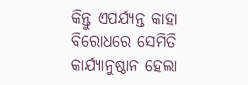କିନ୍ତୁ ଏପର୍ଯ୍ୟନ୍ତ କାହା ବିରୋଧରେ ସେମିତି କାର୍ଯ୍ୟାନୁଷ୍ଠାନ ହେଲା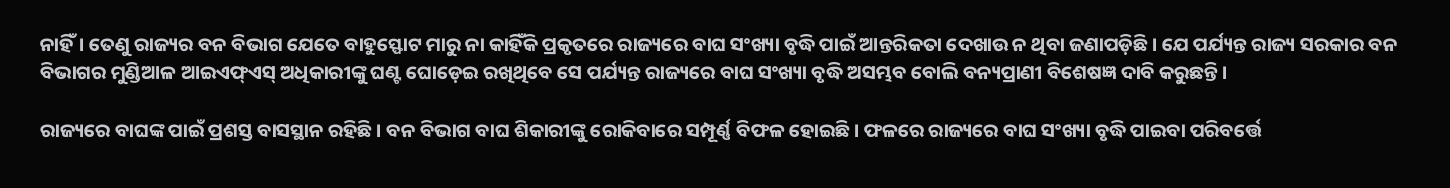ନାହିଁ। ତେଣୁ ରାଜ୍ୟର ବନ ବିଭାଗ ଯେତେ ବାହୁସ୍ଫୋଟ ମାରୁ ନା କାହିଁକି ପ୍ରକୃତରେ ରାଜ୍ୟରେ ବାଘ ସଂଖ୍ୟା ବୃଦ୍ଧି ପାଇଁ ଆନ୍ତରିକତା ଦେଖାଉ ନ ଥିବା ଜଣାପଡ଼ିଛି। ଯେ ପର୍ଯ୍ୟନ୍ତ ରାଜ୍ୟ ସରକାର ବନ ବିଭାଗର ମୁଣ୍ଡିଆଳ ଆଇଏଫ୍‌ଏସ୍‌ ଅଧିକାରୀଙ୍କୁ ଘଣ୍ଟ ଘୋଡ଼େଇ ରଖିଥିବେ ସେ ପର୍ଯ୍ୟନ୍ତ ରାଜ୍ୟରେ ବାଘ ସଂଖ୍ୟା ବୃଦ୍ଧି ଅସମ୍ଭବ ବୋଲି ବନ୍ୟପ୍ରାଣୀ ବିଶେଷଜ୍ଞ ଦାବି କରୁଛନ୍ତି।

ରାଜ୍ୟରେ ବାଘଙ୍କ ପାଇଁ ପ୍ରଶସ୍ତ ବାସସ୍ଥାନ ରହିଛି। ବନ ବିଭାଗ ବାଘ ଶିକାରୀଙ୍କୁ ରୋକିବାରେ ସମ୍ପୂର୍ଣ୍ଣ ବିଫଳ ହୋଇଛି। ଫଳରେ ରାଜ୍ୟରେ ବାଘ ସଂଖ୍ୟା ବୃଦ୍ଧି ପାଇବା ପରିବର୍ତ୍ତେ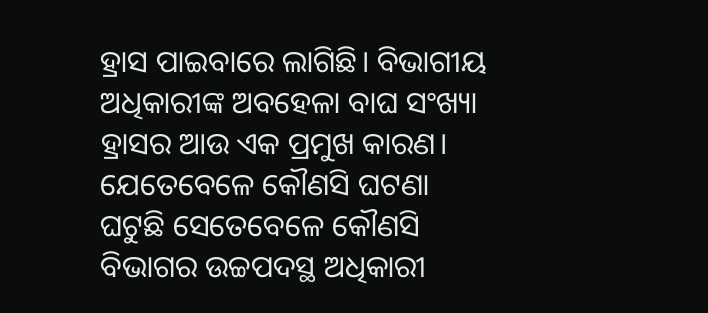ହ୍ରାସ ପାଇବାରେ ଲାଗିଛି। ବିଭାଗୀୟ ଅଧିକାରୀଙ୍କ ଅବହେଳା ବାଘ ସଂଖ୍ୟା ହ୍ରାସର ଆଉ ଏକ ପ୍ରମୁଖ କାରଣ। ଯେତେବେଳେ କୌଣସି ଘଟଣା ଘଟୁଛି ସେତେବେଳେ କୌଣସି ବିଭାଗର ଉଚ୍ଚପଦସ୍ଥ ଅଧିକାରୀ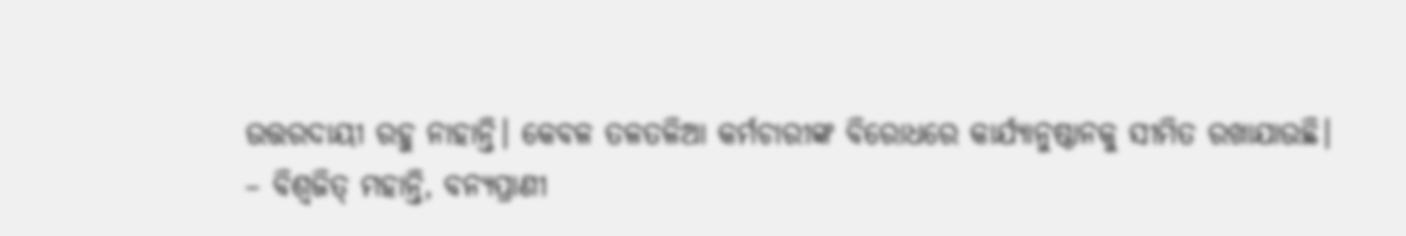ଉତ୍ତରଦାୟୀ ରହୁ ନାହାନ୍ତି। କେବଳ ତଳତଳିଆ କର୍ମଚାରୀଙ୍କ ବିରୋଧରେ କାର୍ଯ୍ୟାନୁଷ୍ଠାନକୁ ସୀମିତ ରଖାଯାଉଛି।
– ବିଶ୍ୱଜିତ୍‌ ମହାନ୍ତି, ବନ୍ୟପ୍ରାଣୀ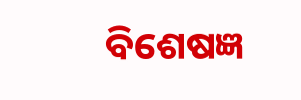ବିଶେଷଜ୍ଞ